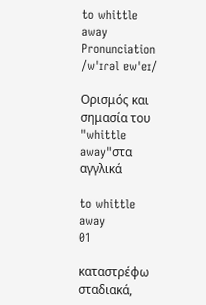to whittle away
Pronunciation
/wˈɪɾəl ɐwˈeɪ/

Ορισμός και σημασία του "whittle away"στα αγγλικά

to whittle away
01

καταστρέφω σταδιακά,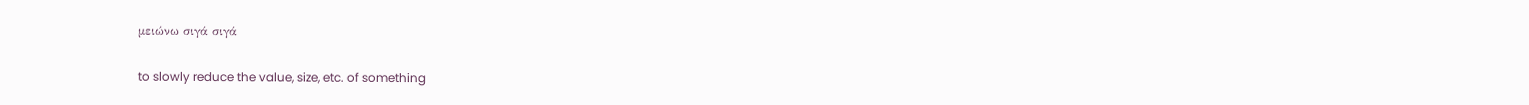μειώνω σιγά σιγά

to slowly reduce the value, size, etc. of something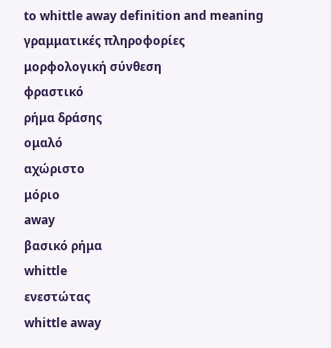to whittle away definition and meaning
γραμματικές πληροφορίες
μορφολογική σύνθεση
φραστικό
ρήμα δράσης
ομαλό
αχώριστο
μόριο
away
βασικό ρήμα
whittle
ενεστώτας
whittle away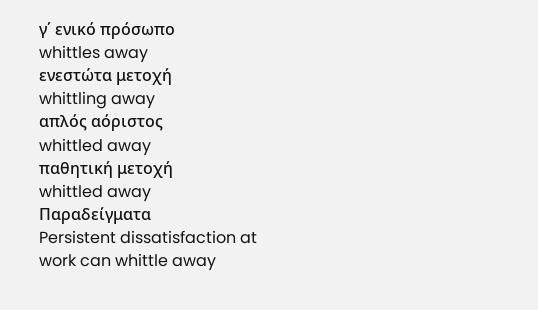γ΄ ενικό πρόσωπο
whittles away
ενεστώτα μετοχή
whittling away
απλός αόριστος
whittled away
παθητική μετοχή
whittled away
Παραδείγματα
Persistent dissatisfaction at work can whittle away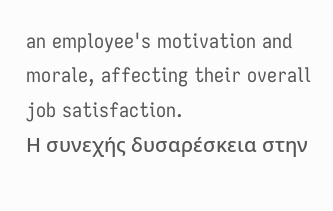an employee's motivation and morale, affecting their overall job satisfaction.
Η συνεχής δυσαρέσκεια στην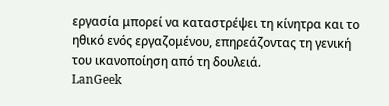εργασία μπορεί να καταστρέψει τη κίνητρα και το ηθικό ενός εργαζομένου, επηρεάζοντας τη γενική του ικανοποίηση από τη δουλειά.
LanGeek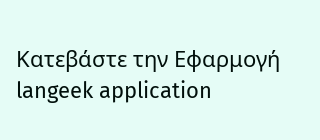Κατεβάστε την Εφαρμογή
langeek application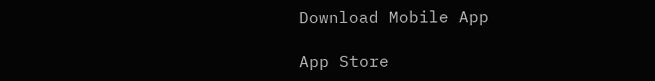Download Mobile App

App Store